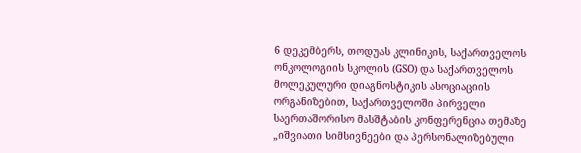6 დეკემბერს, თოდუას კლინიკის, საქართველოს ონკოლოგიის სკოლის (GSO) და საქართველოს მოლეკულური დიაგნოსტიკის ასოციაციის ორგანიზებით, საქართველოში პირველი საერთაშორისო მასშტაბის კონფერენცია თემაზე „იშვიათი სიმსივნეები და პერსონალიზებული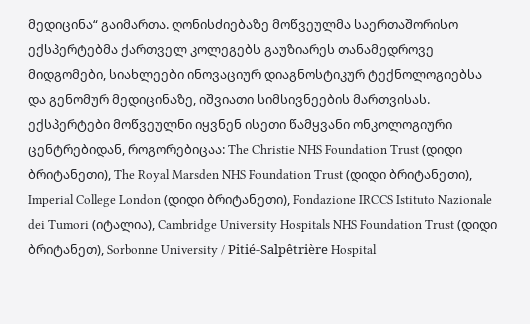მედიცინა“ გაიმართა. ღონისძიებაზე მოწვეულმა საერთაშორისო ექსპერტებმა ქართველ კოლეგებს გაუზიარეს თანამედროვე მიდგომები, სიახლეები ინოვაციურ დიაგნოსტიკურ ტექნოლოგიებსა და გენომურ მედიცინაზე, იშვიათი სიმსივნეების მართვისას.
ექსპერტები მოწვეულნი იყვნენ ისეთი წამყვანი ონკოლოგიური ცენტრებიდან, როგორებიცაა: The Christie NHS Foundation Trust (დიდი ბრიტანეთი), The Royal Marsden NHS Foundation Trust (დიდი ბრიტანეთი), Imperial College London (დიდი ბრიტანეთი), Fondazione IRCCS Istituto Nazionale dei Tumori (იტალია), Cambridge University Hospitals NHS Foundation Trust (დიდი ბრიტანეთ), Sorbonne University / Pitié-Salpêtrière Hospital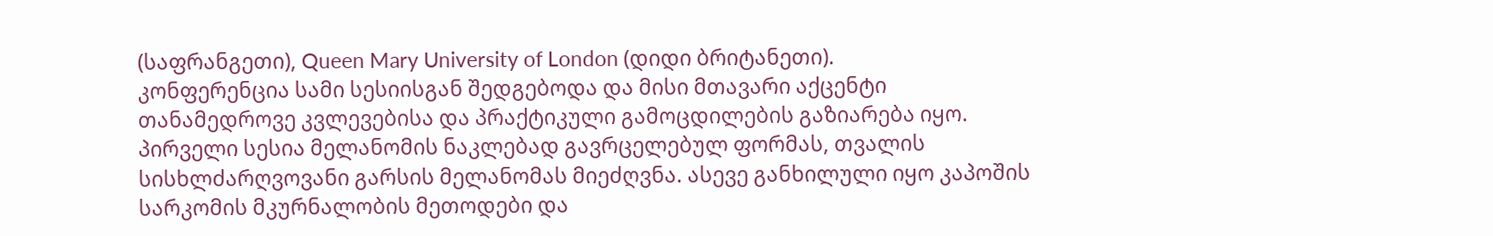(საფრანგეთი), Queen Mary University of London (დიდი ბრიტანეთი).
კონფერენცია სამი სესიისგან შედგებოდა და მისი მთავარი აქცენტი თანამედროვე კვლევებისა და პრაქტიკული გამოცდილების გაზიარება იყო. პირველი სესია მელანომის ნაკლებად გავრცელებულ ფორმას, თვალის სისხლძარღვოვანი გარსის მელანომას მიეძღვნა. ასევე განხილული იყო კაპოშის სარკომის მკურნალობის მეთოდები და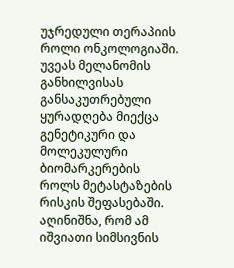უჯრედული თერაპიის როლი ონკოლოგიაში. უვეას მელანომის განხილვისას განსაკუთრებული ყურადღება მიექცა გენეტიკური და მოლეკულური ბიომარკერების როლს მეტასტაზების რისკის შეფასებაში. აღინიშნა, რომ ამ იშვიათი სიმსივნის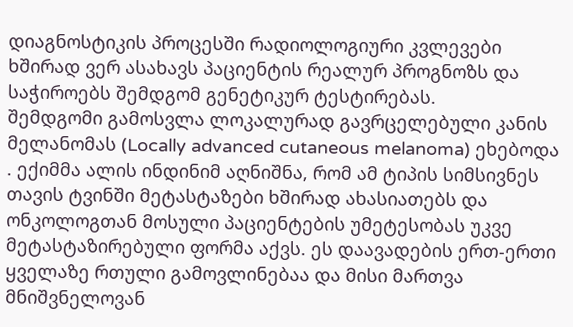დიაგნოსტიკის პროცესში რადიოლოგიური კვლევები ხშირად ვერ ასახავს პაციენტის რეალურ პროგნოზს და საჭიროებს შემდგომ გენეტიკურ ტესტირებას.
შემდგომი გამოსვლა ლოკალურად გავრცელებული კანის მელანომას (Locally advanced cutaneous melanoma) ეხებოდა . ექიმმა ალის ინდინიმ აღნიშნა, რომ ამ ტიპის სიმსივნეს თავის ტვინში მეტასტაზები ხშირად ახასიათებს და ონკოლოგთან მოსული პაციენტების უმეტესობას უკვე მეტასტაზირებული ფორმა აქვს. ეს დაავადების ერთ-ერთი ყველაზე რთული გამოვლინებაა და მისი მართვა მნიშვნელოვან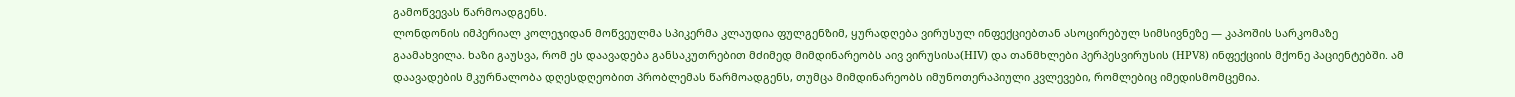გამოწვევას წარმოადგენს.
ლონდონის იმპერიალ კოლეჯიდან მოწვეულმა სპიკერმა კლაუდია ფულგენზიმ, ყურადღება ვირუსულ ინფექციებთან ასოცირებულ სიმსივნეზე — კაპოშის სარკომაზე გაამახვილა. ხაზი გაუსვა, რომ ეს დაავადება განსაკუთრებით მძიმედ მიმდინარეობს აივ ვირუსისა(HIV) და თანმხლები პერპესვირუსის (HPV8) ინფექციის მქონე პაციენტებში. ამ დაავადების მკურნალობა დღესდღეობით პრობლემას წარმოადგენს, თუმცა მიმდინარეობს იმუნოთერაპიული კვლევები, რომლებიც იმედისმომცემია.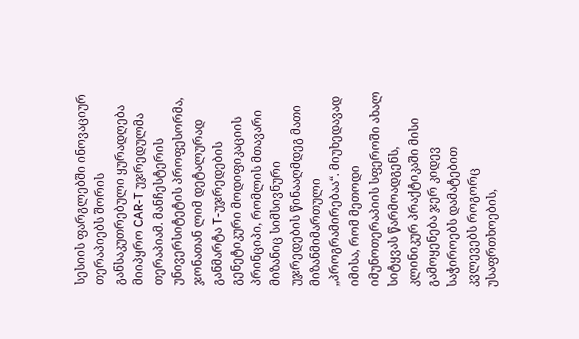სესიის ფარგლებში ინოვაციურ თერაპიებს შორის განსაკუთრებული ყურადღება მიიპყრო CAR-T უჯრედულმა თერაპიამ. მანჩესტერის უნივერსიტეტის პროფესორმა, ჯონათან ლიმ დეტალურად განმარტა T-უჯრედების გენეტიკური მოდიფიკაციის პრინციპი, რომლის მთავარი მიზანიც სიმსივნური უჯრედების წინააღმდეგ მათი მიზანმიმართული „პროგრამირებაა“. მიუხედავად იმისა, რომ მეთოდი იმუნოთერაპიის სფეროში ახალ სიტყვას წარმოადგენს, კლინიკურ პრაქტიკაში მისი გამოყენება ჯერ კიდევ საჭიროებს დამატებით კვლევებს როგორც უსაფრთხოების,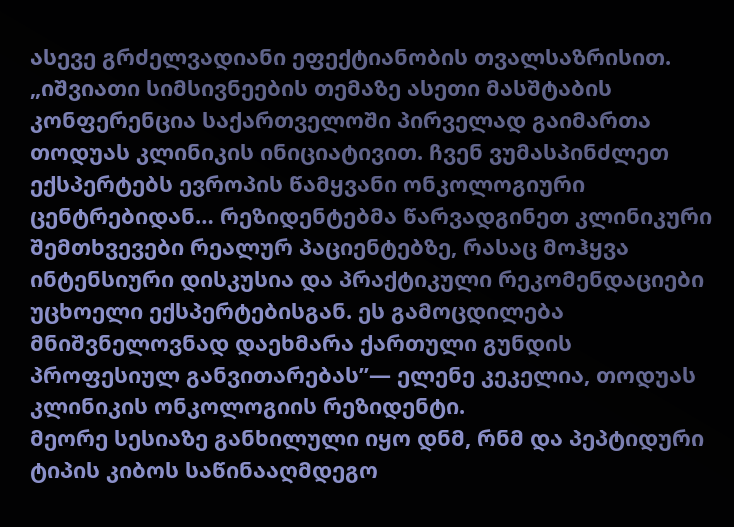ასევე გრძელვადიანი ეფექტიანობის თვალსაზრისით.
„იშვიათი სიმსივნეების თემაზე ასეთი მასშტაბის კონფერენცია საქართველოში პირველად გაიმართა თოდუას კლინიკის ინიციატივით. ჩვენ ვუმასპინძლეთ ექსპერტებს ევროპის წამყვანი ონკოლოგიური ცენტრებიდან… რეზიდენტებმა წარვადგინეთ კლინიკური შემთხვევები რეალურ პაციენტებზე, რასაც მოჰყვა ინტენსიური დისკუსია და პრაქტიკული რეკომენდაციები უცხოელი ექსპერტებისგან. ეს გამოცდილება მნიშვნელოვნად დაეხმარა ქართული გუნდის პროფესიულ განვითარებას”— ელენე კეკელია, თოდუას კლინიკის ონკოლოგიის რეზიდენტი.
მეორე სესიაზე განხილული იყო დნმ, რნმ და პეპტიდური ტიპის კიბოს საწინააღმდეგო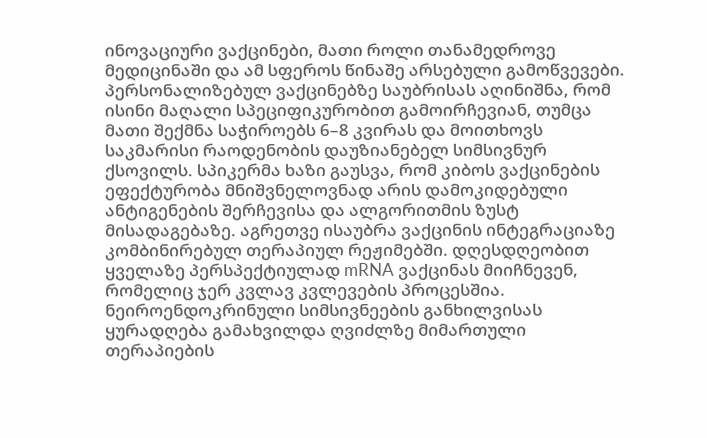ინოვაციური ვაქცინები, მათი როლი თანამედროვე მედიცინაში და ამ სფეროს წინაშე არსებული გამოწვევები. პერსონალიზებულ ვაქცინებზე საუბრისას აღინიშნა, რომ ისინი მაღალი სპეციფიკურობით გამოირჩევიან, თუმცა მათი შექმნა საჭიროებს 6–8 კვირას და მოითხოვს საკმარისი რაოდენობის დაუზიანებელ სიმსივნურ ქსოვილს. სპიკერმა ხაზი გაუსვა, რომ კიბოს ვაქცინების ეფექტურობა მნიშვნელოვნად არის დამოკიდებული ანტიგენების შერჩევისა და ალგორითმის ზუსტ მისადაგებაზე. აგრეთვე ისაუბრა ვაქცინის ინტეგრაციაზე კომბინირებულ თერაპიულ რეჟიმებში. დღესდღეობით ყველაზე პერსპექტიულად mRNA ვაქცინას მიიჩნევენ, რომელიც ჯერ კვლავ კვლევების პროცესშია.
ნეიროენდოკრინული სიმსივნეების განხილვისას ყურადღება გამახვილდა ღვიძლზე მიმართული თერაპიების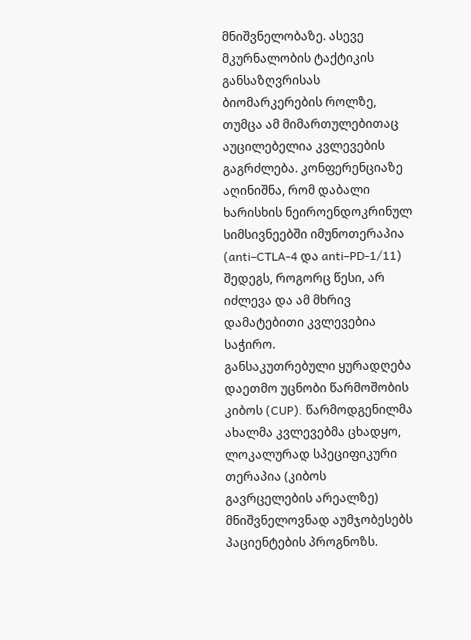მნიშვნელობაზე. ასევე მკურნალობის ტაქტიკის განსაზღვრისას ბიომარკერების როლზე, თუმცა ამ მიმართულებითაც აუცილებელია კვლევების გაგრძლება. კონფერენციაზე აღინიშნა, რომ დაბალი ხარისხის ნეიროენდოკრინულ სიმსივნეებში იმუნოთერაპია (anti–CTLA-4 და anti–PD-1/11) შედეგს, როგორც წესი, არ იძლევა და ამ მხრივ დამატებითი კვლევებია საჭირო.
განსაკუთრებული ყურადღება დაეთმო უცნობი წარმოშობის კიბოს (CUP). წარმოდგენილმა ახალმა კვლევებმა ცხადყო, ლოკალურად სპეციფიკური თერაპია (კიბოს გავრცელების არეალზე) მნიშვნელოვნად აუმჯობესებს პაციენტების პროგნოზს.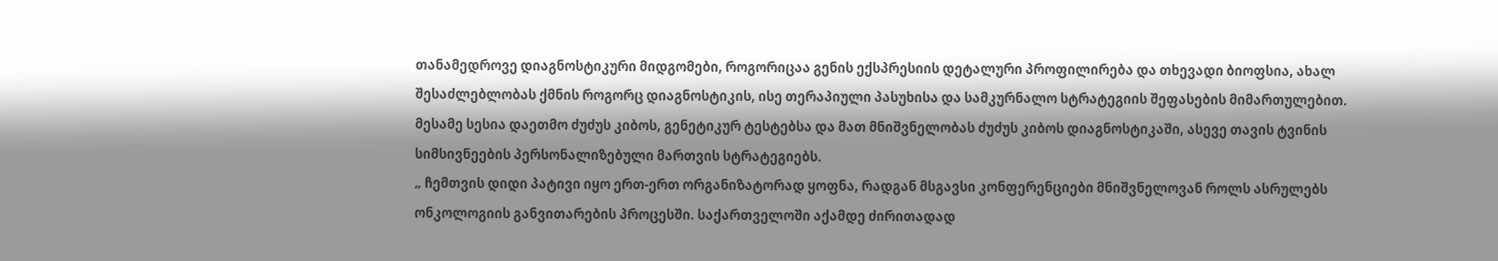თანამედროვე დიაგნოსტიკური მიდგომები, როგორიცაა გენის ექსპრესიის დეტალური პროფილირება და თხევადი ბიოფსია, ახალ შესაძლებლობას ქმნის როგორც დიაგნოსტიკის, ისე თერაპიული პასუხისა და სამკურნალო სტრატეგიის შეფასების მიმართულებით.
მესამე სესია დაეთმო ძუძუს კიბოს, გენეტიკურ ტესტებსა და მათ მნიშვნელობას ძუძუს კიბოს დიაგნოსტიკაში, ასევე თავის ტვინის სიმსივნეების პერსონალიზებული მართვის სტრატეგიებს.
„ ჩემთვის დიდი პატივი იყო ერთ-ერთ ორგანიზატორად ყოფნა, რადგან მსგავსი კონფერენციები მნიშვნელოვან როლს ასრულებს ონკოლოგიის განვითარების პროცესში. საქართველოში აქამდე ძირითადად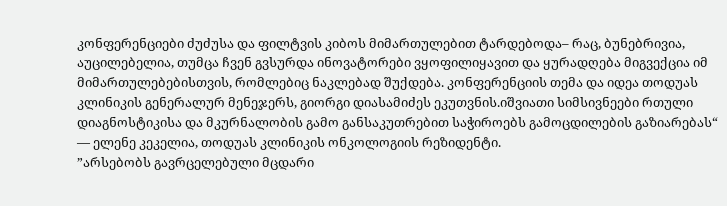კონფერენციები ძუძუსა და ფილტვის კიბოს მიმართულებით ტარდებოდა– რაც, ბუნებრივია, აუცილებელია, თუმცა ჩვენ გვსურდა ინოვატორები ვყოფილიყავით და ყურადღება მიგვექცია იმ მიმართულებებისთვის, რომლებიც ნაკლებად შუქდება. კონფერენციის თემა და იდეა თოდუას კლინიკის გენერალურ მენეჯერს, გიორგი დიასამიძეს ეკუთვნის.იშვიათი სიმსივნეები რთული დიაგნოსტიკისა და მკურნალობის გამო განსაკუთრებით საჭიროებს გამოცდილების გაზიარებას“ — ელენე კეკელია, თოდუას კლინიკის ონკოლოგიის რეზიდენტი.
”არსებობს გავრცელებული მცდარი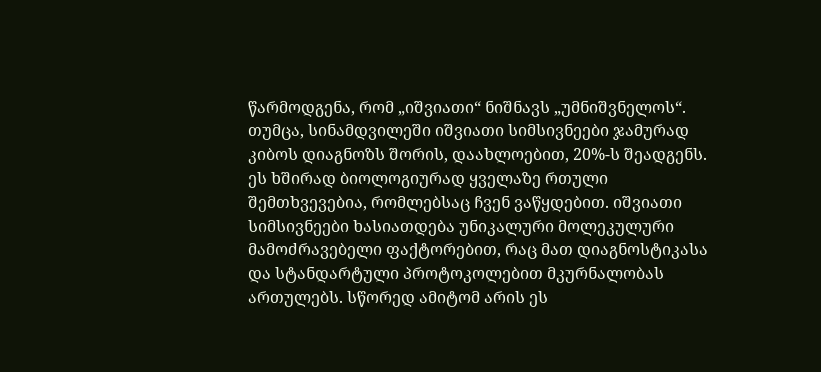წარმოდგენა, რომ „იშვიათი“ ნიშნავს „უმნიშვნელოს“. თუმცა, სინამდვილეში იშვიათი სიმსივნეები ჯამურად კიბოს დიაგნოზს შორის, დაახლოებით, 20%-ს შეადგენს. ეს ხშირად ბიოლოგიურად ყველაზე რთული შემთხვევებია, რომლებსაც ჩვენ ვაწყდებით. იშვიათი სიმსივნეები ხასიათდება უნიკალური მოლეკულური მამოძრავებელი ფაქტორებით, რაც მათ დიაგნოსტიკასა და სტანდარტული პროტოკოლებით მკურნალობას ართულებს. სწორედ ამიტომ არის ეს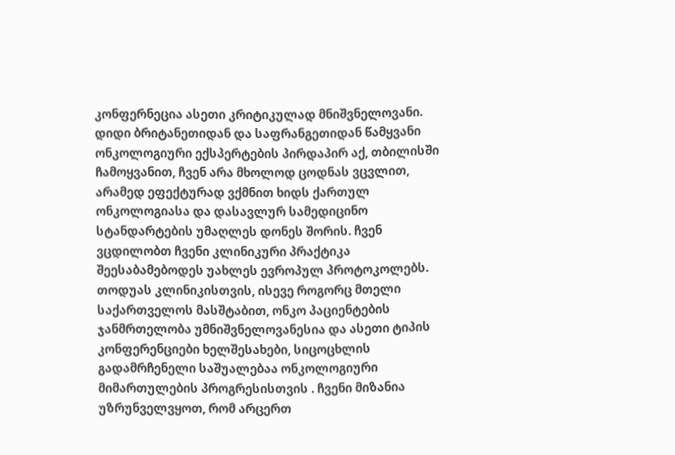კონფერნეცია ასეთი კრიტიკულად მნიშვნელოვანი. დიდი ბრიტანეთიდან და საფრანგეთიდან წამყვანი ონკოლოგიური ექსპერტების პირდაპირ აქ, თბილისში ჩამოყვანით, ჩვენ არა მხოლოდ ცოდნას ვცვლით, არამედ ეფექტურად ვქმნით ხიდს ქართულ ონკოლოგიასა და დასავლურ სამედიცინო სტანდარტების უმაღლეს დონეს შორის. ჩვენ ვცდილობთ ჩვენი კლინიკური პრაქტიკა შეესაბამებოდეს უახლეს ევროპულ პროტოკოლებს. თოდუას კლინიკისთვის, ისევე როგორც მთელი საქართველოს მასშტაბით, ონკო პაციენტების ჯანმრთელობა უმნიშვნელოვანესია და ასეთი ტიპის კონფერენციები ხელშესახები, სიცოცხლის გადამრჩენელი საშუალებაა ონკოლოგიური მიმართულების პროგრესისთვის . ჩვენი მიზანია უზრუნველვყოთ, რომ არცერთ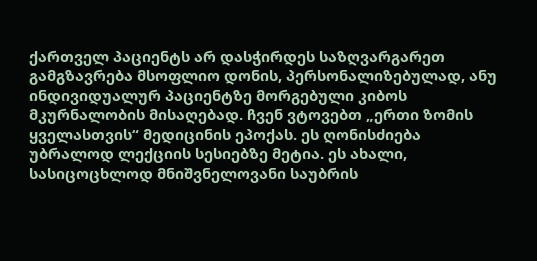ქართველ პაციენტს არ დასჭირდეს საზღვარგარეთ გამგზავრება მსოფლიო დონის, პერსონალიზებულად, ანუ ინდივიდუალურ პაციენტზე მორგებული კიბოს მკურნალობის მისაღებად. ჩვენ ვტოვებთ „ერთი ზომის ყველასთვის“ მედიცინის ეპოქას. ეს ღონისძიება უბრალოდ ლექციის სესიებზე მეტია. ეს ახალი, სასიცოცხლოდ მნიშვნელოვანი საუბრის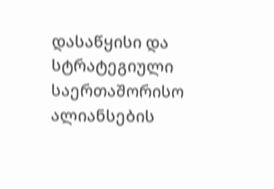დასაწყისი და სტრატეგიული საერთაშორისო ალიანსების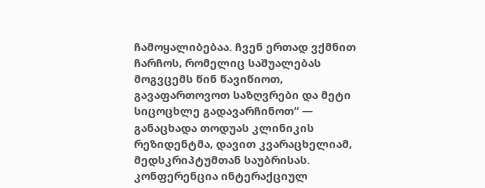ჩამოყალიბებაა. ჩვენ ერთად ვქმნით ჩარჩოს, რომელიც საშუალებას მოგვცემს წინ წავიწიოთ, გავაფართოვოთ საზღვრები და მეტი სიცოცხლე გადავარჩინოთ“ — განაცხადა თოდუას კლინიკის რეზიდენტმა, დავით კვარაცხელიამ, მედსკრიპტუმთან საუბრისას.
კონფერენცია ინტერაქციულ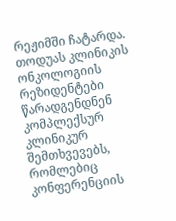რეჟიმში ჩატარდა. თოდუას კლინიკის ონკოლოგიის რეზიდენტები წარადგენდნენ კომპლექსურ კლინიკურ შემთხვევებს, რომლებიც კონფერენციის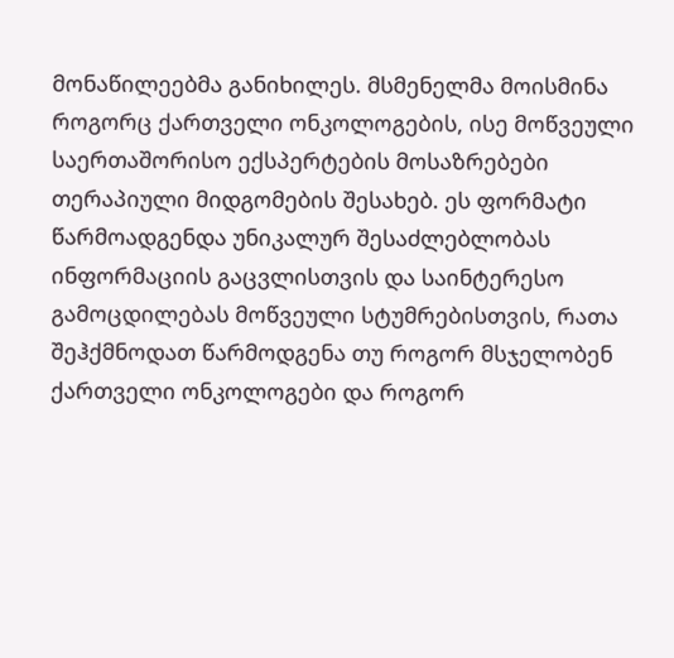მონაწილეებმა განიხილეს. მსმენელმა მოისმინა როგორც ქართველი ონკოლოგების, ისე მოწვეული საერთაშორისო ექსპერტების მოსაზრებები თერაპიული მიდგომების შესახებ. ეს ფორმატი წარმოადგენდა უნიკალურ შესაძლებლობას ინფორმაციის გაცვლისთვის და საინტერესო გამოცდილებას მოწვეული სტუმრებისთვის, რათა შეჰქმნოდათ წარმოდგენა თუ როგორ მსჯელობენ ქართველი ონკოლოგები და როგორ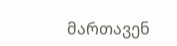მართავენ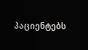პაციენტებს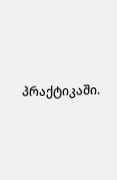პრაქტიკაში.